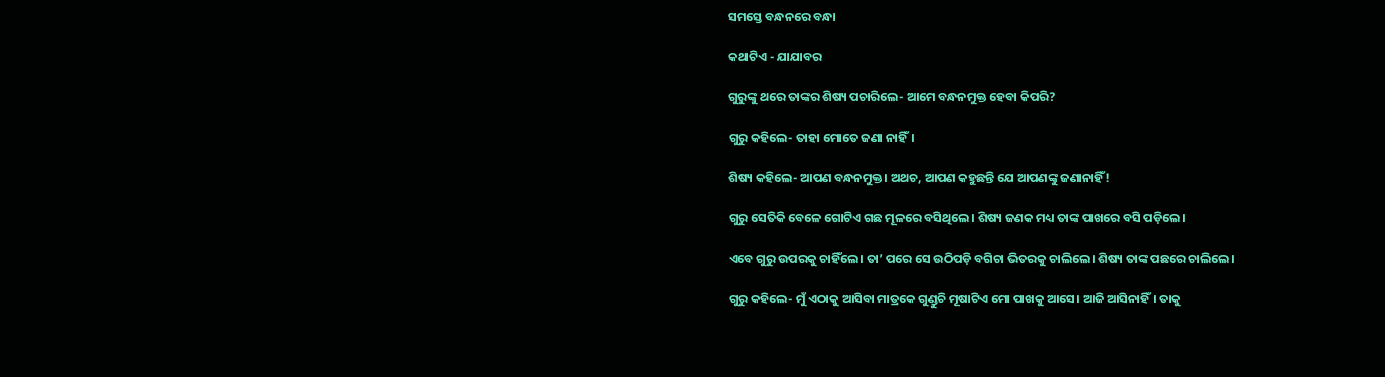ସମସ୍ତେ ବନ୍ଧନରେ ବନ୍ଧା

କଥାଟିଏ - ଯାଯାବର

ଗୁରୁଙ୍କୁ ଥରେ ତାଙ୍କର ଶିଷ୍ୟ ପଚାରିଲେ- ଆମେ ବନ୍ଧନମୁକ୍ତ ହେବା କିପରି?

ଗୁରୁ କହିଲେ- ତାହା ମୋତେ ଜଣା ନାହିଁ।

ଶିଷ୍ୟ କହିଲେ- ଆପଣ ବନ୍ଧନମୁକ୍ତ। ଅଥଚ, ଆପଣ କହୁଛନ୍ତି ଯେ ଆପଣଙ୍କୁ ଜଣାନାହିଁ!

ଗୁରୁ ସେତିକି ବେଳେ ଗୋଟିଏ ଗଛ ମୂଳରେ ବସିଥିଲେ। ଶିଷ୍ୟ ଜଣକ ମଧ୍ୟ ତାଙ୍କ ପାଖରେ ବସି ପଡ଼ିଲେ।

ଏବେ ଗୁରୁ ଉପରକୁ ଚାହିଁଲେ। ତା’ ପରେ ସେ ଉଠିପଡ଼ି ବଗିଚା ଭିତରକୁ ଚାଲିଲେ। ଶିଷ୍ୟ ତାଙ୍କ ପଛରେ ଚାଲିଲେ।

ଗୁରୁ କହିଲେ- ମୁଁ ଏଠାକୁ ଆସିବା ମାତ୍ରକେ ଗୁଣ୍ଡୁଚି ମୂଷାଟିଏ ମୋ ପାଖକୁ ଆସେ। ଆଜି ଆସିନାହିଁ। ତାକୁ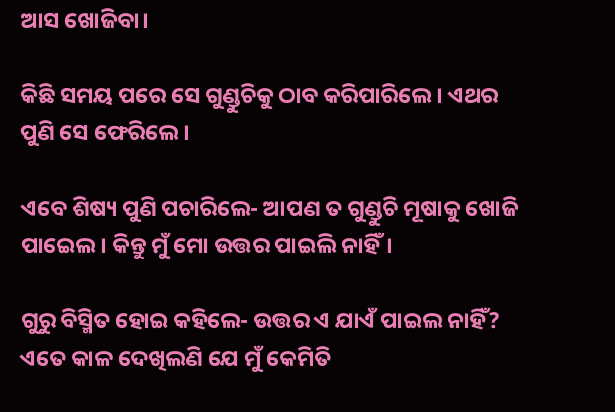ଆସ ଖୋଜିବା।

କିଛି ସମୟ ପରେ ସେ ଗୁଣ୍ଡୁଚିକୁ ଠାବ କରିପାରିଲେ। ଏଥର ପୁଣି ସେ ଫେରିଲେ।

ଏବେ ଶିଷ୍ୟ ପୁଣି ପଚାରିଲେ- ଆପଣ ତ ଗୁଣ୍ଡୁଚି ମୂଷାକୁ ଖୋଜି ପାଇ‌େଲ। କିନ୍ତୁ ମୁଁ ମୋ ଉତ୍ତର ପାଇଲି ନାହିଁ।

ଗୁରୁ ବିସ୍ମିତ ହୋଇ କହିଲେ- ଉତ୍ତର ଏ ଯାଏଁ ପାଇଲ ନାହିଁ? ଏତେ କାଳ ଦେଖିଲଣି ଯେ ମୁଁ କେମିତି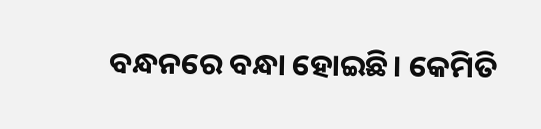ବନ୍ଧନରେ ବନ୍ଧା ହୋଇଛି। କେମିତି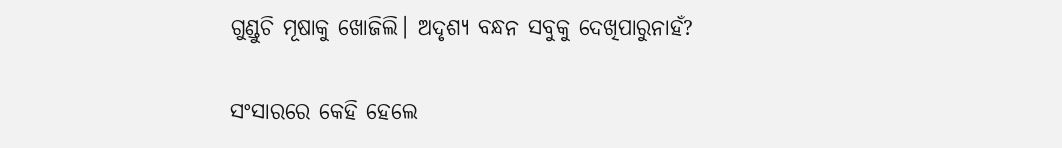ଗୁଣ୍ଡୁଚି ମୂଷାକୁ ଖୋଜିଲି। ଅଦୃଶ୍ୟ ବନ୍ଧନ ସବୁକୁ ଦେଖିପାରୁନାହଁ?

ସଂସାରରେ କେହି ହେଲେ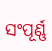ସଂପୂର୍ଣ୍ଣ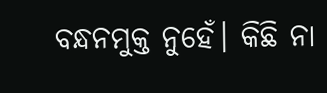ବନ୍ଧନମୁକ୍ତ ନୁହେଁ। କିଛି ନା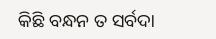କିଛି ବନ୍ଧନ ତ ସର୍ବଦା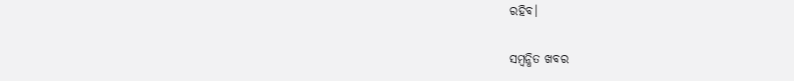ରହିବ।

ସମ୍ବନ୍ଧିତ ଖବର